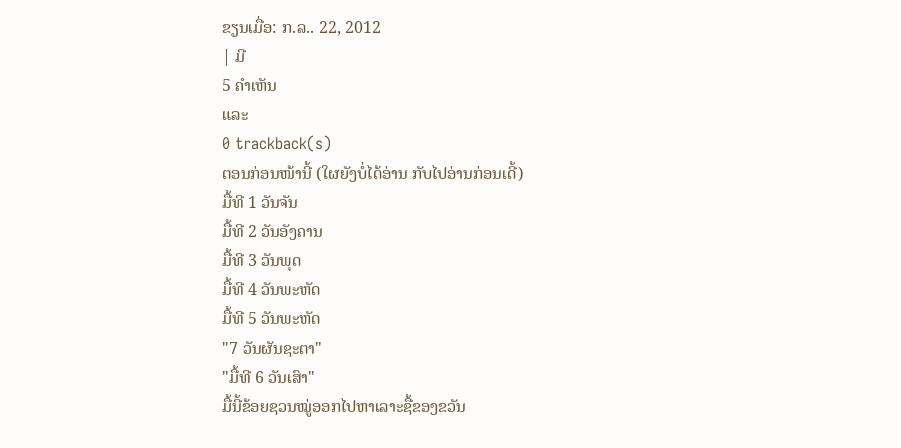ຂຽນເມື່ອ: ກ.ລ.. 22, 2012
| ມີ
5 ຄຳເຫັນ
ແລະ
0 trackback(s)
ຕອນກ່ອນໜ້ານີ້ (ໃຜຍັງບໍ່ໄດ້ອ່ານ ກັບໄປອ່ານກ່ອນເດີ້)
ມື້ທີ 1 ວັນຈັນ
ມື້ທີ 2 ວັນອັງຄານ
ມື້ທີ 3 ວັນພຸດ
ມື້ທີ 4 ວັນພະຫັດ
ມື້ທີ 5 ວັນພະຫັດ
"7 ວັນຜັນຊະຕາ"
"ມື້ທີ 6 ວັນເສົາ"
ມື້ນີ້ຂ້ອຍຊວນໝູ່ອອກໄປຫາເລາະຊື້ຂອງຂວັນ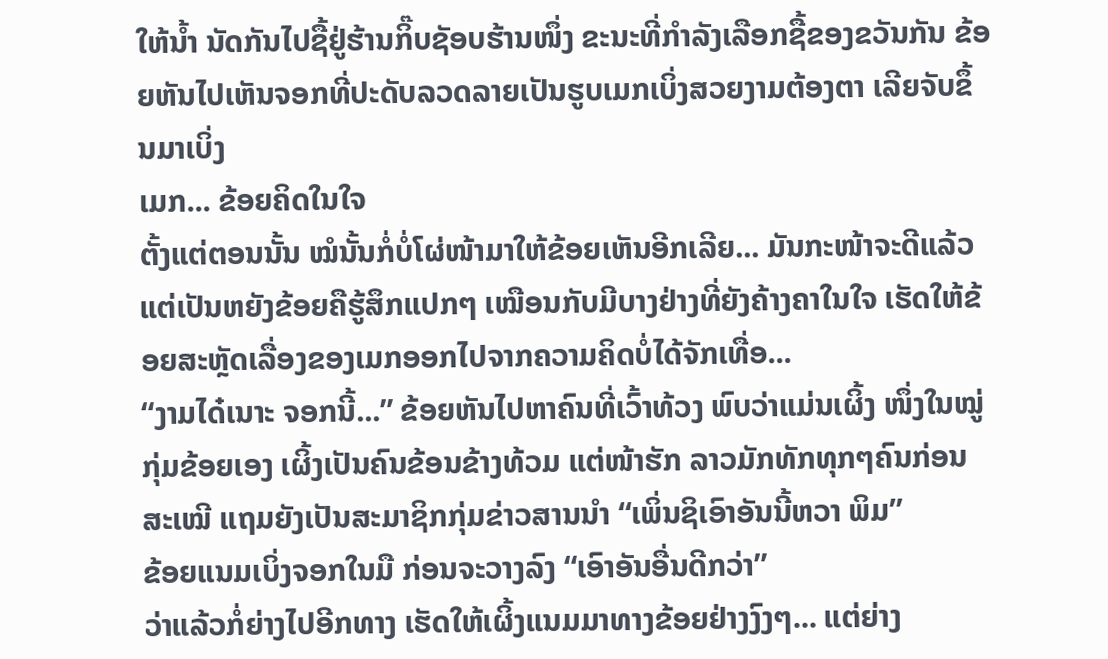ໃຫ້ນໍ້າ ນັດກັນໄປຊື້ຢູ່ຮ້ານກິ໊ບຊັອບຮ້ານໜຶ່ງ ຂະນະທີ່ກໍາລັງເລືອກຊື້ຂອງຂວັນກັນ ຂ້ອຍຫັນໄປເຫັນຈອກທີ່ປະດັບລວດລາຍເປັນຮູບເມກເບິ່ງສວຍງາມຕ້ອງຕາ ເລີຍຈັບຂຶ້ນມາເບິ່ງ
ເມກ... ຂ້ອຍຄິດໃນໃຈ
ຕັ້ງແຕ່ຕອນນັ້ນ ໝໍນັ້ນກໍ່ບໍ່ໂຜ່ໜ້າມາໃຫ້ຂ້ອຍເຫັນອີກເລີຍ... ມັນກະໜ້າຈະດີແລ້ວ ແຕ່ເປັນຫຍັງຂ້ອຍຄືຮູ້ສຶກແປກໆ ເໝືອນກັບມີບາງຢ່າງທີ່ຍັງຄ້າງຄາໃນໃຈ ເຮັດໃຫ້ຂ້ອຍສະຫຼັດເລື່ອງຂອງເມກອອກໄປຈາກຄວາມຄິດບໍ່ໄດ້ຈັກເທື່ອ...
“ງາມໄດ໋ເນາະ ຈອກນີ້...” ຂ້ອຍຫັນໄປຫາຄົນທີ່ເວົ້າທ້ວງ ພົບວ່າແມ່ນເຜິ້ງ ໜຶ່ງໃນໝູ່ກຸ່ມຂ້ອຍເອງ ເຜິ້ງເປັນຄົນຂ້ອນຂ້າງທ້ວມ ແຕ່ໜ້າຮັກ ລາວມັກທັກທຸກໆຄົນກ່ອນສະເໝີ ແຖມຍັງເປັນສະມາຊິກກຸ່ມຂ່າວສານນໍາ “ເພິ່ນຊິເອົາອັນນີ້ຫວາ ພິມ”
ຂ້ອຍແນມເບິ່ງຈອກໃນມື ກ່ອນຈະວາງລົງ “ເອົາອັນອື່ນດີກວ່າ”
ວ່າແລ້ວກໍ່ຍ່າງໄປອີກທາງ ເຮັດໃຫ້ເຜິ້ງແນມມາທາງຂ້ອຍຢ່າງງົງໆ... ແຕ່ຍ່າງ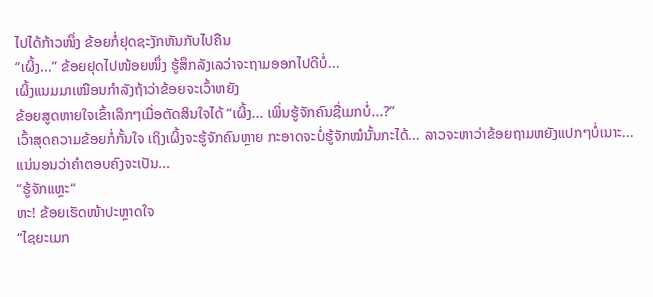ໄປໄດ້ກ້າວໜຶ່ງ ຂ້ອຍກໍ່ຢຸດຊະງັກຫັນກັບໄປຄືນ
“ເຜິ້ງ...” ຂ້ອຍຢຸດໄປໜ້ອຍໜຶ່ງ ຮູ້ສຶກລັງເລວ່າຈະຖາມອອກໄປດີບໍ່...
ເຜິ້ງແນມມາເໝືອນກໍາລັງຖ້າວ່າຂ້ອຍຈະເວົ້າຫຍັງ
ຂ້ອຍສູດຫາຍໃຈເຂົ້າເລິກໆເມື່ອຕັດສິນໃຈໄດ້ “ເຜິ້ງ... ເພິ່ນຮູ້ຈັກຄົນຊື່ເມກບໍ່...?”
ເວົ້າສຸດຄວາມຂ້ອຍກໍ່ກັ້ນໃຈ ເຖິງເຜິ້ງຈະຮູ້ຈັກຄົນຫຼາຍ ກະອາດຈະບໍ່ຮູ້ຈັກໝໍນັ້ນກະໄດ້... ລາວຈະຫາວ່າຂ້ອຍຖາມຫຍັງແປກໆບໍ່ເນາະ... ແນ່ນອນວ່າຄໍາຕອບຄົງຈະເປັນ...
“ຮູ້ຈັກແຫຼະ“
ຫະ! ຂ້ອຍເຮັດໜ້າປະຫຼາດໃຈ
“ໄຊຍະເມກ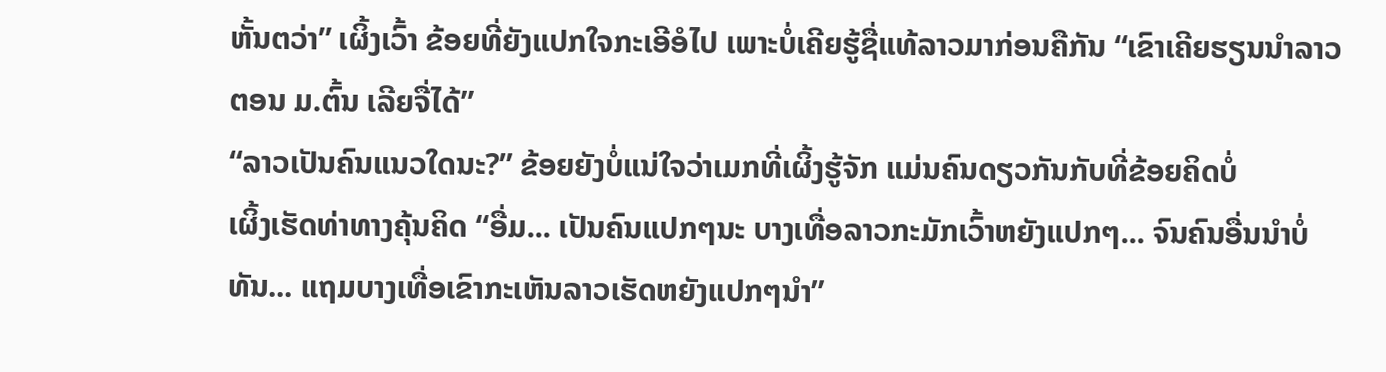ຫັ້ນຕວ່າ” ເຜິ້ງເວົ້າ ຂ້ອຍທີ່ຍັງແປກໃຈກະເອີອໍໄປ ເພາະບໍ່ເຄີຍຮູ້ຊື່ແທ້ລາວມາກ່ອນຄືກັນ “ເຂົາເຄີຍຮຽນນໍາລາວຕອນ ມ.ຕົ້ນ ເລີຍຈື່ໄດ້”
“ລາວເປັນຄົນແນວໃດນະ?” ຂ້ອຍຍັງບໍ່ແນ່ໃຈວ່າເມກທີ່ເຜິ້ງຮູ້ຈັກ ແມ່ນຄົນດຽວກັນກັບທີ່ຂ້ອຍຄິດບໍ່
ເຜິ້ງເຮັດທ່າທາງຄຸ້ນຄິດ “ອື່ມ... ເປັນຄົນແປກໆນະ ບາງເທື່ອລາວກະມັກເວົ້າຫຍັງແປກໆ... ຈົນຄົນອື່ນນໍາບໍ່ທັນ... ແຖມບາງເທື່ອເຂົາກະເຫັນລາວເຮັດຫຍັງແປກໆນໍາ”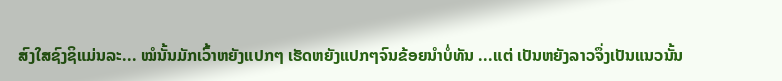ສົງໃສຊົງຊິແມ່ນລະ... ໝໍນັ້ນມັກເວົ້າຫຍັງແປກໆ ເຮັດຫຍັງແປກໆຈົນຂ້ອຍນໍາບໍ່ທັນ ...ແຕ່ ເປັນຫຍັງລາວຈຶ່ງເປັນແນວນັ້ນ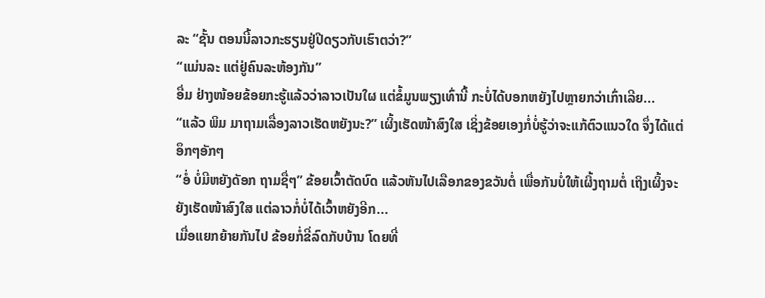ລະ “ຊັ້ນ ຕອນນີ້ລາວກະຮຽນຢູ່ປີດຽວກັບເຮົາຕວ່າ?”
“ແມ່ນລະ ແຕ່ຢູ່ຄົນລະຫ້ອງກັນ”
ອື່ມ ຢ່າງໜ້ອຍຂ້ອຍກະຮູ້ແລ້ວວ່າລາວເປັນໃຜ ແຕ່ຂໍ້ມູນພຽງເທົ່ານີ້ ກະບໍ່ໄດ້ບອກຫຍັງໄປຫຼາຍກວ່າເກົ່າເລີຍ...
“ແລ້ວ ພິມ ມາຖາມເລື່ອງລາວເຮັດຫຍັງນະ?” ເຜິ້ງເຮັດໜ້າສົງໃສ ເຊິ່ງຂ້ອຍເອງກໍ່ບໍ່ຮູ້ວ່າຈະແກ້ຕົວແນວໃດ ຈຶ່ງໄດ້ແຕ່ອຶກໆອັກໆ
“ອໍ່ ບໍ່ມີຫຍັງດັອກ ຖາມຊື່ໆ” ຂ້ອຍເວົ້າຕັດບົດ ແລ້ວຫັນໄປເລືອກຂອງຂວັນຕໍ່ ເພື່ອກັນບໍ່ໃຫ້ເຜິ້ງຖາມຕໍ່ ເຖິງເຜິ້ງຈະຍັງເຮັດໜ້າສົງໃສ ແຕ່ລາວກໍ່ບໍ່ໄດ້ເວົ້າຫຍັງອີກ...
ເມື່ອແຍກຍ້າຍກັນໄປ ຂ້ອຍກໍ່ຂີ່ລົດກັບບ້ານ ໂດຍທີ່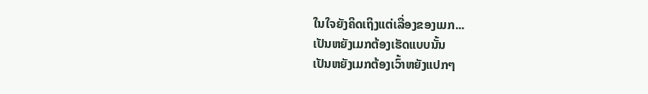ໃນໃຈຍັງຄິດເຖິງແຕ່ເລື່ອງຂອງເມກ...
ເປັນຫຍັງເມກຕ້ອງເຮັດແບບນັ້ນ
ເປັນຫຍັງເມກຕ້ອງເວົ້າຫຍັງແປກໆ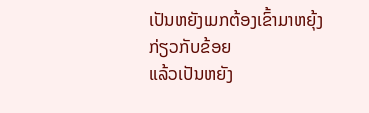ເປັນຫຍັງເມກຕ້ອງເຂົ້າມາຫຍຸ້ງກ່ຽວກັບຂ້ອຍ
ແລ້ວເປັນຫຍັງ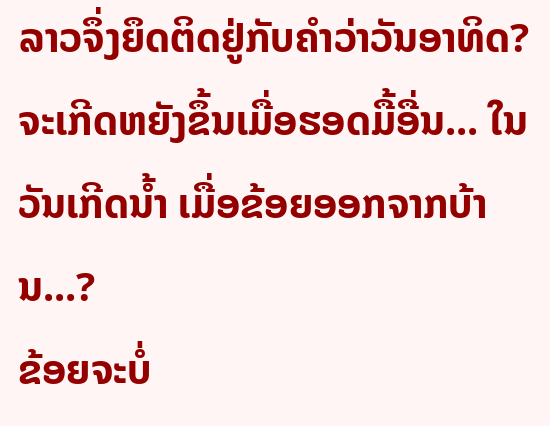ລາວຈຶ່ງຍຶດຕິດຢູ່ກັບຄໍາວ່າວັນອາທິດ?
ຈະເກີດຫຍັງຂຶ້ນເມື່ອຮອດມື້ອື່ນ... ໃນວັນເກີດນ້ຳ ເມື່ອຂ້ອຍອອກຈາກບ້ານ...?
ຂ້ອຍຈະບໍ່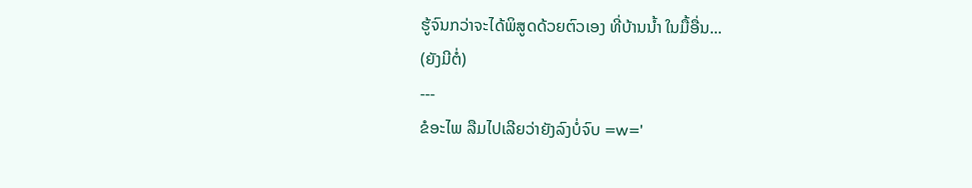ຮູ້ຈົນກວ່າຈະໄດ້ພິສູດດ້ວຍຕົວເອງ ທີ່ບ້ານນໍ້າ ໃນມື້ອື່ນ...
(ຍັງມີຕໍ່)
---
ຂໍອະໄພ ລືມໄປເລີຍວ່າຍັງລົງບໍ່ຈົບ =w='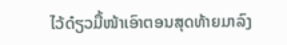ໄວ້ດ໋ຽວມື້ໜ້າເອົາຕອນສຸດທ້າຍມາລົງ